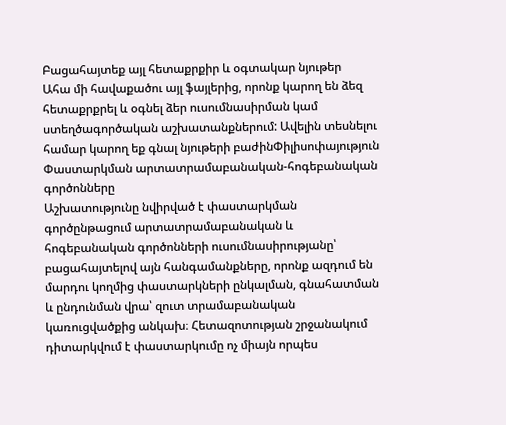Բացահայտեք այլ հետաքրքիր և օգտակար նյութեր
Ահա մի հավաքածու այլ ֆայլերից, որոնք կարող են ձեզ հետաքրքրել և օգնել ձեր ուսումնասիրման կամ ստեղծագործական աշխատանքներում: Ավելին տեսնելու համար կարող եք գնալ նյութերի բաժինՓիլիսոփայություն
Փաստարկման արտատրամաբանական-հոգեբանական գործոնները
Աշխատությունը նվիրված է փաստարկման գործընթացում արտատրամաբանական և հոգեբանական գործոնների ուսումնասիրությանը՝ բացահայտելով այն հանգամանքները, որոնք ազդում են մարդու կողմից փաստարկների ընկալման, գնահատման և ընդունման վրա՝ զուտ տրամաբանական կառուցվածքից անկախ։ Հետազոտության շրջանակում դիտարկվում է փաստարկումը ոչ միայն որպես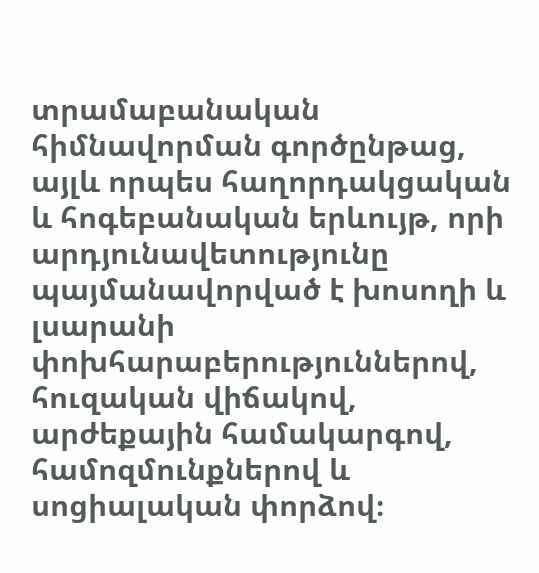տրամաբանական հիմնավորման գործընթաց, այլև որպես հաղորդակցական և հոգեբանական երևույթ, որի արդյունավետությունը պայմանավորված է խոսողի և լսարանի փոխհարաբերություններով, հուզական վիճակով, արժեքային համակարգով, համոզմունքներով և սոցիալական փորձով։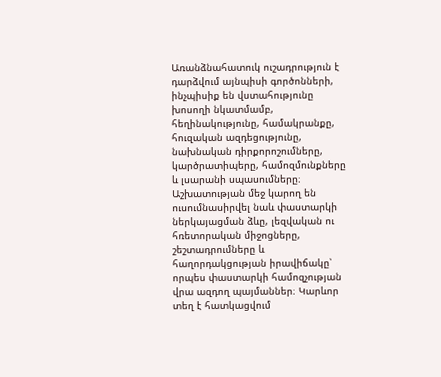Առանձնահատուկ ուշադրություն է դարձվում այնպիսի գործոնների, ինչպիսիք են վստահությունը խոսողի նկատմամբ, հեղինակությունը, համակրանքը, հուզական ազդեցությունը, նախնական դիրքորոշումները, կարծրատիպերը, համոզմունքները և լսարանի սպասումները։ Աշխատության մեջ կարող են ուսումնասիրվել նաև փաստարկի ներկայացման ձևը, լեզվական ու հռետորական միջոցները, շեշտադրումները և հաղորդակցության իրավիճակը՝ որպես փաստարկի համոզչության վրա ազդող պայմաններ։ Կարևոր տեղ է հատկացվում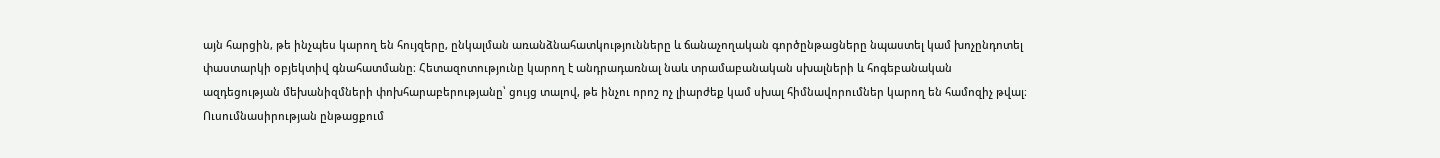այն հարցին, թե ինչպես կարող են հույզերը, ընկալման առանձնահատկությունները և ճանաչողական գործընթացները նպաստել կամ խոչընդոտել փաստարկի օբյեկտիվ գնահատմանը։ Հետազոտությունը կարող է անդրադառնալ նաև տրամաբանական սխալների և հոգեբանական ազդեցության մեխանիզմների փոխհարաբերությանը՝ ցույց տալով, թե ինչու որոշ ոչ լիարժեք կամ սխալ հիմնավորումներ կարող են համոզիչ թվալ։ Ուսումնասիրության ընթացքում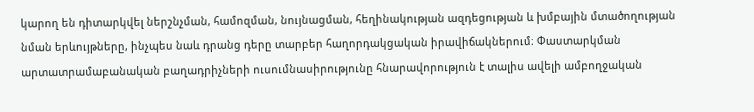կարող են դիտարկվել ներշնչման, համոզման, նույնացման, հեղինակության ազդեցության և խմբային մտածողության նման երևույթները, ինչպես նաև դրանց դերը տարբեր հաղորդակցական իրավիճակներում։ Փաստարկման արտատրամաբանական բաղադրիչների ուսումնասիրությունը հնարավորություն է տալիս ավելի ամբողջական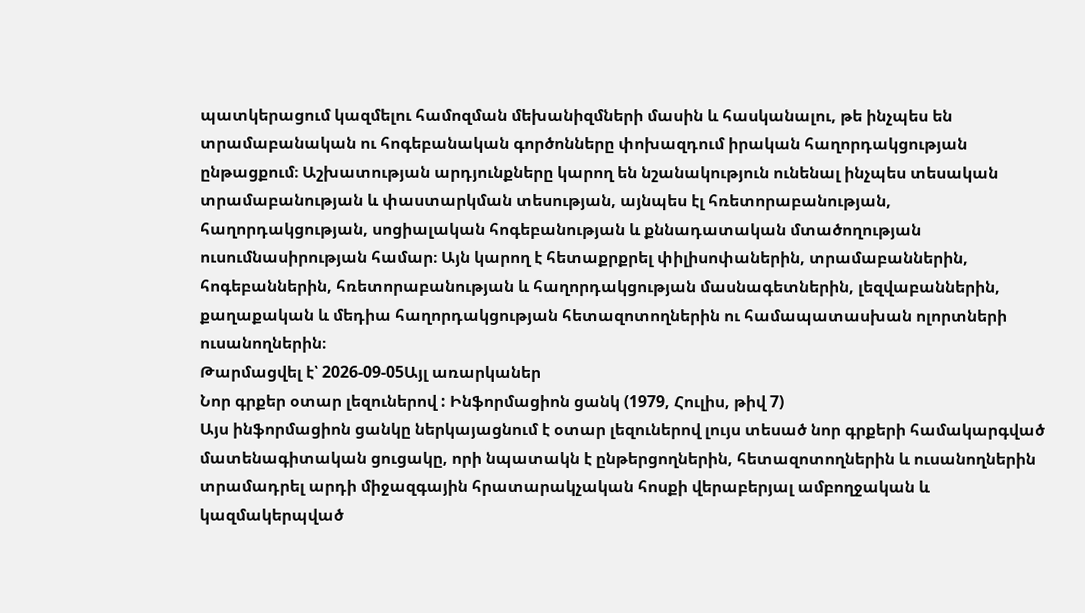պատկերացում կազմելու համոզման մեխանիզմների մասին և հասկանալու, թե ինչպես են տրամաբանական ու հոգեբանական գործոնները փոխազդում իրական հաղորդակցության ընթացքում։ Աշխատության արդյունքները կարող են նշանակություն ունենալ ինչպես տեսական տրամաբանության և փաստարկման տեսության, այնպես էլ հռետորաբանության, հաղորդակցության, սոցիալական հոգեբանության և քննադատական մտածողության ուսումնասիրության համար։ Այն կարող է հետաքրքրել փիլիսոփաներին, տրամաբաններին, հոգեբաններին, հռետորաբանության և հաղորդակցության մասնագետներին, լեզվաբաններին, քաղաքական և մեդիա հաղորդակցության հետազոտողներին ու համապատասխան ոլորտների ուսանողներին։
Թարմացվել է՝ 2026-09-05Այլ առարկաներ
Նոր գրքեր օտար լեզուներով : Ինֆորմացիոն ցանկ (1979, Հուլիս, թիվ 7)
Այս ինֆորմացիոն ցանկը ներկայացնում է օտար լեզուներով լույս տեսած նոր գրքերի համակարգված մատենագիտական ցուցակը, որի նպատակն է ընթերցողներին, հետազոտողներին և ուսանողներին տրամադրել արդի միջազգային հրատարակչական հոսքի վերաբերյալ ամբողջական և կազմակերպված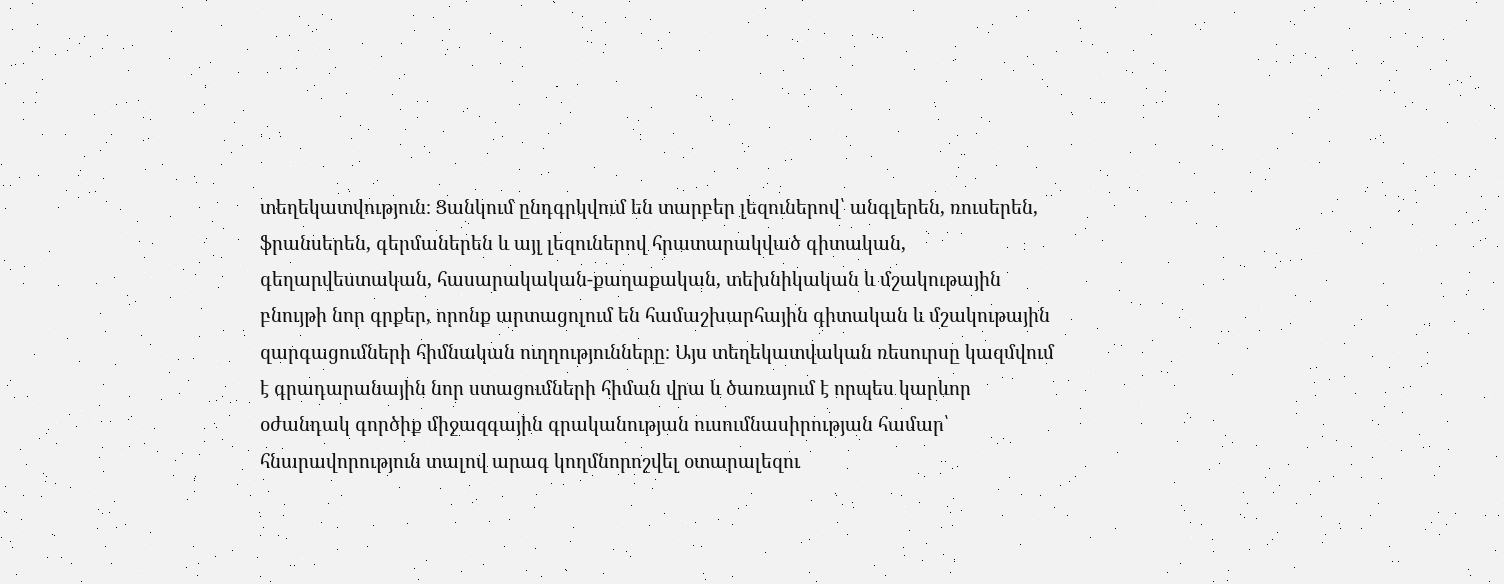տեղեկատվություն։ Ցանկում ընդգրկվում են տարբեր լեզուներով՝ անգլերեն, ռուսերեն, ֆրանսերեն, գերմաներեն և այլ լեզուներով հրատարակված գիտական, գեղարվեստական, հասարակական-քաղաքական, տեխնիկական և մշակութային բնույթի նոր գրքեր, որոնք արտացոլում են համաշխարհային գիտական և մշակութային զարգացումների հիմնական ուղղությունները։ Այս տեղեկատվական ռեսուրսը կազմվում է գրադարանային նոր ստացումների հիման վրա և ծառայում է որպես կարևոր օժանդակ գործիք միջազգային գրականության ուսումնասիրության համար՝ հնարավորություն տալով արագ կողմնորոշվել օտարալեզու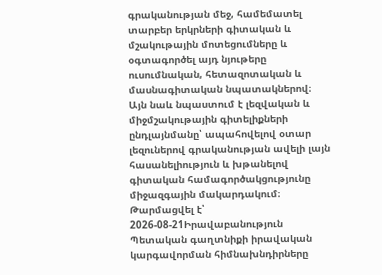գրականության մեջ, համեմատել տարբեր երկրների գիտական և մշակութային մոտեցումները և օգտագործել այդ նյութերը ուսումնական, հետազոտական և մասնագիտական նպատակներով։ Այն նաև նպաստում է լեզվական և միջմշակութային գիտելիքների ընդլայնմանը՝ ապահովելով օտար լեզուներով գրականության ավելի լայն հասանելիություն և խթանելով գիտական համագործակցությունը միջազգային մակարդակում։
Թարմացվել է՝ 2026-08-21Իրավաբանություն
Պետական գաղտնիքի իրավական կարգավորման հիմնախնդիրները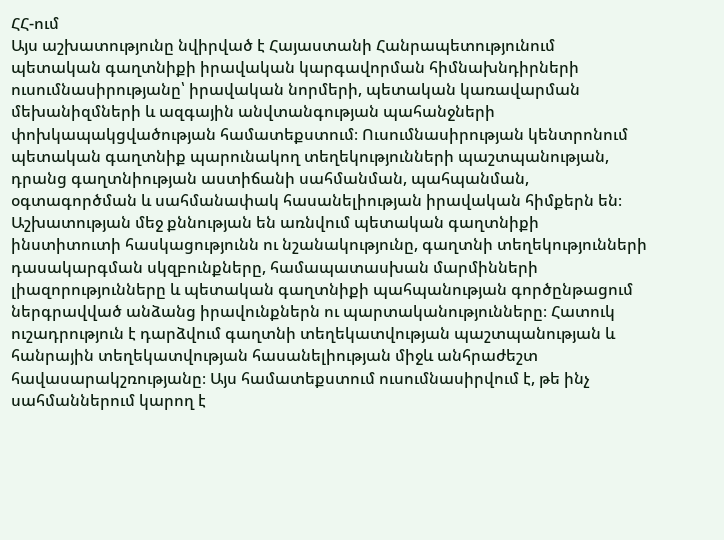ՀՀ-ում
Այս աշխատությունը նվիրված է Հայաստանի Հանրապետությունում պետական գաղտնիքի իրավական կարգավորման հիմնախնդիրների ուսումնասիրությանը՝ իրավական նորմերի, պետական կառավարման մեխանիզմների և ազգային անվտանգության պահանջների փոխկապակցվածության համատեքստում։ Ուսումնասիրության կենտրոնում պետական գաղտնիք պարունակող տեղեկությունների պաշտպանության, դրանց գաղտնիության աստիճանի սահմանման, պահպանման, օգտագործման և սահմանափակ հասանելիության իրավական հիմքերն են։ Աշխատության մեջ քննության են առնվում պետական գաղտնիքի ինստիտուտի հասկացությունն ու նշանակությունը, գաղտնի տեղեկությունների դասակարգման սկզբունքները, համապատասխան մարմինների լիազորությունները և պետական գաղտնիքի պահպանության գործընթացում ներգրավված անձանց իրավունքներն ու պարտականությունները։ Հատուկ ուշադրություն է դարձվում գաղտնի տեղեկատվության պաշտպանության և հանրային տեղեկատվության հասանելիության միջև անհրաժեշտ հավասարակշռությանը։ Այս համատեքստում ուսումնասիրվում է, թե ինչ սահմաններում կարող է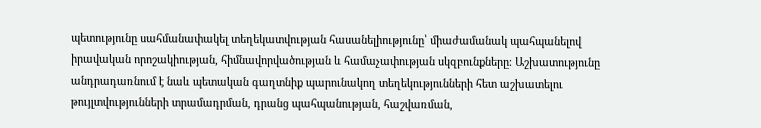պետությունը սահմանափակել տեղեկատվության հասանելիությունը՝ միաժամանակ պահպանելով իրավական որոշակիության, հիմնավորվածության և համաչափության սկզբունքները։ Աշխատությունը անդրադառնում է նաև պետական գաղտնիք պարունակող տեղեկությունների հետ աշխատելու թույլտվությունների տրամադրման, դրանց պահպանության, հաշվառման,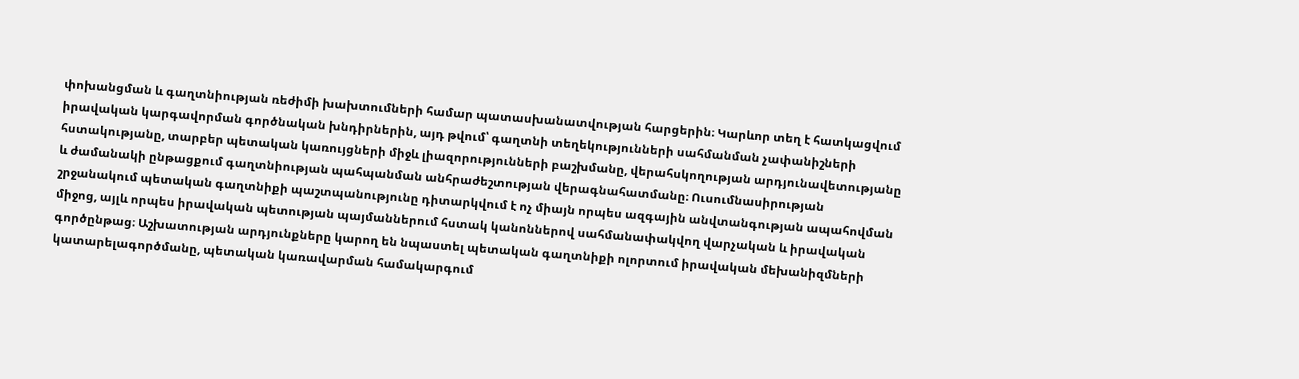փոխանցման և գաղտնիության ռեժիմի խախտումների համար պատասխանատվության հարցերին։ Կարևոր տեղ է հատկացվում իրավական կարգավորման գործնական խնդիրներին, այդ թվում՝ գաղտնի տեղեկությունների սահմանման չափանիշների հստակությանը, տարբեր պետական կառույցների միջև լիազորությունների բաշխմանը, վերահսկողության արդյունավետությանը և ժամանակի ընթացքում գաղտնիության պահպանման անհրաժեշտության վերագնահատմանը։ Ուսումնասիրության շրջանակում պետական գաղտնիքի պաշտպանությունը դիտարկվում է ոչ միայն որպես ազգային անվտանգության ապահովման միջոց, այլև որպես իրավական պետության պայմաններում հստակ կանոններով սահմանափակվող վարչական և իրավական գործընթաց։ Աշխատության արդյունքները կարող են նպաստել պետական գաղտնիքի ոլորտում իրավական մեխանիզմների կատարելագործմանը, պետական կառավարման համակարգում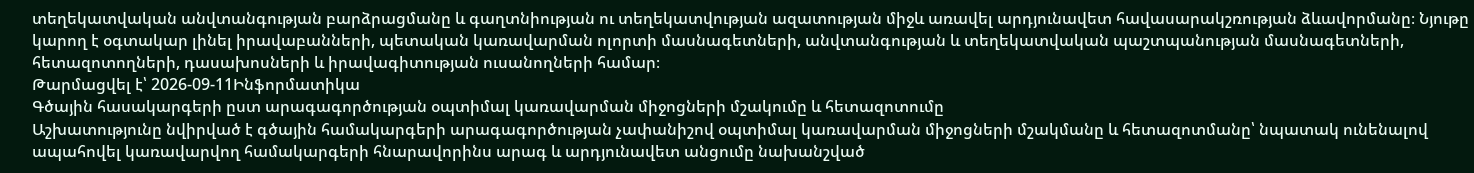տեղեկատվական անվտանգության բարձրացմանը և գաղտնիության ու տեղեկատվության ազատության միջև առավել արդյունավետ հավասարակշռության ձևավորմանը։ Նյութը կարող է օգտակար լինել իրավաբանների, պետական կառավարման ոլորտի մասնագետների, անվտանգության և տեղեկատվական պաշտպանության մասնագետների, հետազոտողների, դասախոսների և իրավագիտության ուսանողների համար։
Թարմացվել է՝ 2026-09-11Ինֆորմատիկա
Գծային հասակարգերի ըստ արագագործության օպտիմալ կառավարման միջոցների մշակումը և հետազոտումը
Աշխատությունը նվիրված է գծային համակարգերի արագագործության չափանիշով օպտիմալ կառավարման միջոցների մշակմանը և հետազոտմանը՝ նպատակ ունենալով ապահովել կառավարվող համակարգերի հնարավորինս արագ և արդյունավետ անցումը նախանշված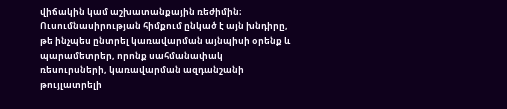վիճակին կամ աշխատանքային ռեժիմին։ Ուսումնասիրության հիմքում ընկած է այն խնդիրը, թե ինչպես ընտրել կառավարման այնպիսի օրենք և պարամետրեր, որոնք սահմանափակ ռեսուրսների, կառավարման ազդանշանի թույլատրելի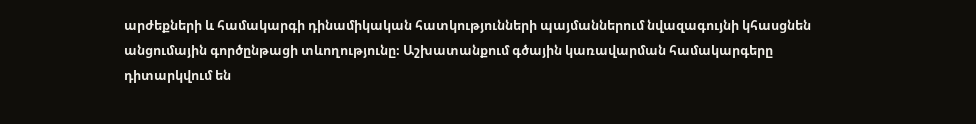արժեքների և համակարգի դինամիկական հատկությունների պայմաններում նվազագույնի կհասցնեն անցումային գործընթացի տևողությունը։ Աշխատանքում գծային կառավարման համակարգերը դիտարկվում են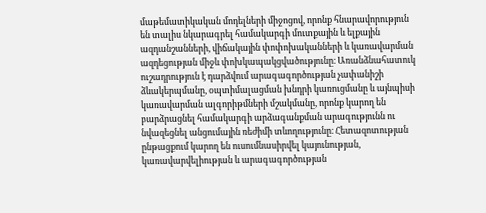մաթեմատիկական մոդելների միջոցով, որոնք հնարավորություն են տալիս նկարագրել համակարգի մուտքային և ելքային ազդանշանների, վիճակային փոփոխականների և կառավարման ազդեցության միջև փոխկապակցվածությունը։ Առանձնահատուկ ուշադրություն է դարձվում արագագործության չափանիշի ձևակերպմանը, օպտիմալացման խնդրի կառուցմանը և այնպիսի կառավարման ալգորիթմների մշակմանը, որոնք կարող են բարձրացնել համակարգի արձագանքման արագությունն ու նվազեցնել անցումային ռեժիմի տևողությունը։ Հետազոտության ընթացքում կարող են ուսումնասիրվել կայունության, կառավարվելիության և արագագործության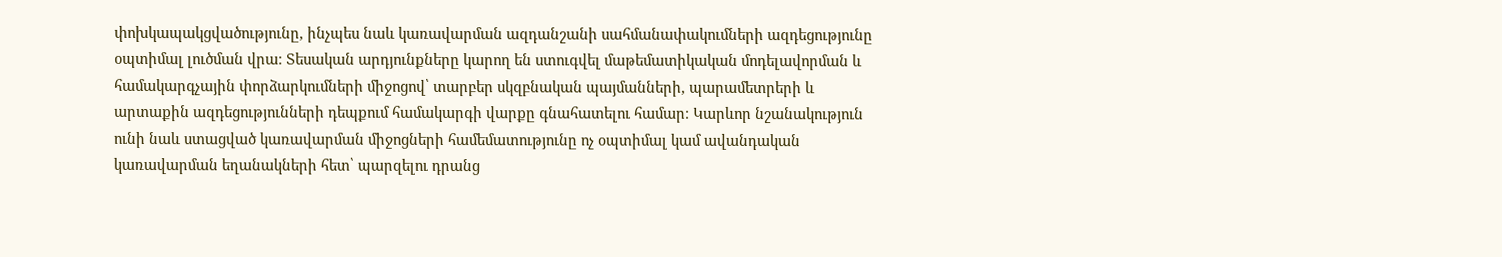փոխկապակցվածությունը, ինչպես նաև կառավարման ազդանշանի սահմանափակումների ազդեցությունը օպտիմալ լուծման վրա։ Տեսական արդյունքները կարող են ստուգվել մաթեմատիկական մոդելավորման և համակարգչային փորձարկումների միջոցով՝ տարբեր սկզբնական պայմանների, պարամետրերի և արտաքին ազդեցությունների դեպքում համակարգի վարքը գնահատելու համար։ Կարևոր նշանակություն ունի նաև ստացված կառավարման միջոցների համեմատությունը ոչ օպտիմալ կամ ավանդական կառավարման եղանակների հետ՝ պարզելու դրանց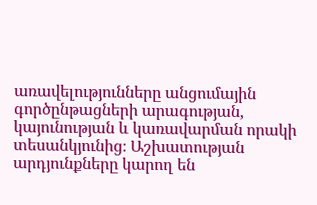առավելությունները անցումային գործընթացների արագության, կայունության և կառավարման որակի տեսանկյունից։ Աշխատության արդյունքները կարող են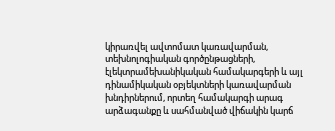կիրառվել ավտոմատ կառավարման, տեխնոլոգիական գործընթացների, էլեկտրամեխանիկական համակարգերի և այլ դինամիկական օբյեկտների կառավարման խնդիրներում, որտեղ համակարգի արագ արձագանքը և սահմանված վիճակին կարճ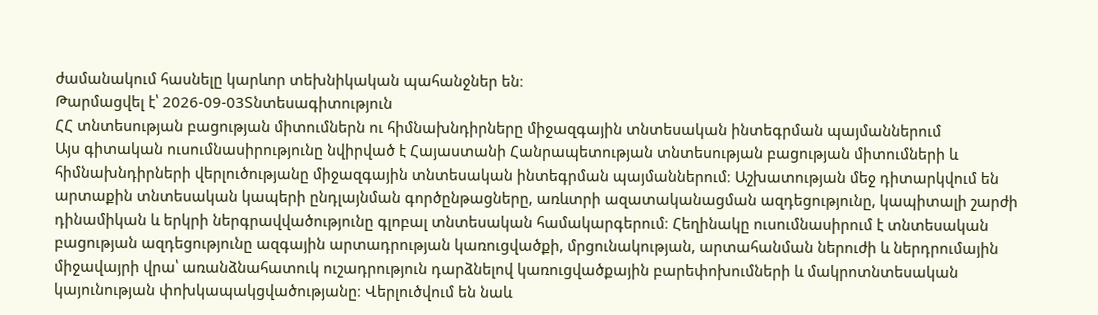ժամանակում հասնելը կարևոր տեխնիկական պահանջներ են։
Թարմացվել է՝ 2026-09-03Տնտեսագիտություն
ՀՀ տնտեսության բացության միտումներն ու հիմնախնդիրները միջազգային տնտեսական ինտեգրման պայմաններում
Այս գիտական ուսումնասիրությունը նվիրված է Հայաստանի Հանրապետության տնտեսության բացության միտումների և հիմնախնդիրների վերլուծությանը միջազգային տնտեսական ինտեգրման պայմաններում։ Աշխատության մեջ դիտարկվում են արտաքին տնտեսական կապերի ընդլայնման գործընթացները, առևտրի ազատականացման ազդեցությունը, կապիտալի շարժի դինամիկան և երկրի ներգրավվածությունը գլոբալ տնտեսական համակարգերում։ Հեղինակը ուսումնասիրում է տնտեսական բացության ազդեցությունը ազգային արտադրության կառուցվածքի, մրցունակության, արտահանման ներուժի և ներդրումային միջավայրի վրա՝ առանձնահատուկ ուշադրություն դարձնելով կառուցվածքային բարեփոխումների և մակրոտնտեսական կայունության փոխկապակցվածությանը։ Վերլուծվում են նաև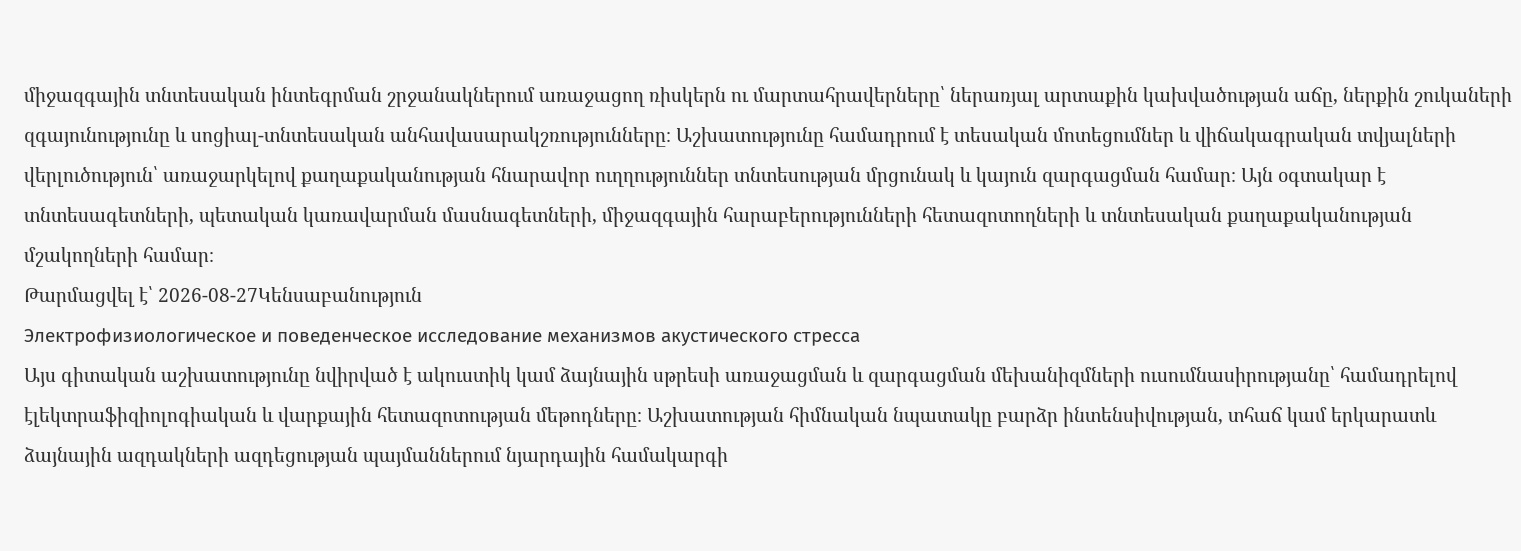միջազգային տնտեսական ինտեգրման շրջանակներում առաջացող ռիսկերն ու մարտահրավերները՝ ներառյալ արտաքին կախվածության աճը, ներքին շուկաների զգայունությունը և սոցիալ-տնտեսական անհավասարակշռությունները։ Աշխատությունը համադրում է տեսական մոտեցումներ և վիճակագրական տվյալների վերլուծություն՝ առաջարկելով քաղաքականության հնարավոր ուղղություններ տնտեսության մրցունակ և կայուն զարգացման համար։ Այն օգտակար է տնտեսագետների, պետական կառավարման մասնագետների, միջազգային հարաբերությունների հետազոտողների և տնտեսական քաղաքականության մշակողների համար։
Թարմացվել է՝ 2026-08-27Կենսաբանություն
Электрофизиологическое и поведенческое исследование механизмов акустического стресса
Այս գիտական աշխատությունը նվիրված է ակուստիկ կամ ձայնային սթրեսի առաջացման և զարգացման մեխանիզմների ուսումնասիրությանը՝ համադրելով էլեկտրաֆիզիոլոգիական և վարքային հետազոտության մեթոդները։ Աշխատության հիմնական նպատակը բարձր ինտենսիվության, տհաճ կամ երկարատև ձայնային ազդակների ազդեցության պայմաններում նյարդային համակարգի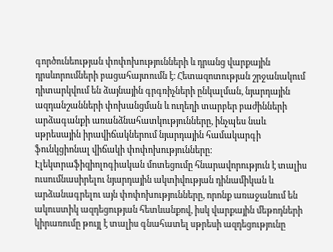գործունեության փոփոխությունների և դրանց վարքային դրսևորումների բացահայտումն է։ Հետազոտության շրջանակում դիտարկվում են ձայնային գրգռիչների ընկալման, նյարդային ազդանշանների փոխանցման և ուղեղի տարբեր բաժինների արձագանքի առանձնահատկությունները, ինչպես նաև սթրեսային իրավիճակներում նյարդային համակարգի ֆունկցիոնալ վիճակի փոփոխությունները։ Էլեկտրաֆիզիոլոգիական մոտեցումը հնարավորություն է տալիս ուսումնասիրելու նյարդային ակտիվության դինամիկան և արձանագրելու այն փոփոխությունները, որոնք առաջանում են ակուստիկ ազդեցության հետևանքով, իսկ վարքային մեթոդների կիրառումը թույլ է տալիս գնահատել սթրեսի ազդեցությունը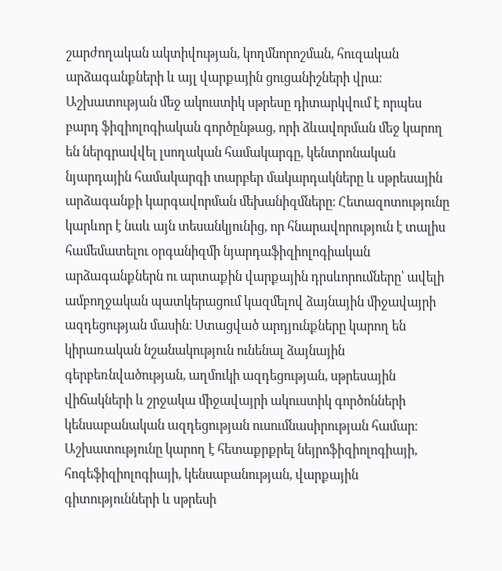շարժողական ակտիվության, կողմնորոշման, հուզական արձագանքների և այլ վարքային ցուցանիշների վրա։ Աշխատության մեջ ակուստիկ սթրեսը դիտարկվում է որպես բարդ ֆիզիոլոգիական գործընթաց, որի ձևավորման մեջ կարող են ներգրավվել լսողական համակարգը, կենտրոնական նյարդային համակարգի տարբեր մակարդակները և սթրեսային արձագանքի կարգավորման մեխանիզմները։ Հետազոտությունը կարևոր է նաև այն տեսանկյունից, որ հնարավորություն է տալիս համեմատելու օրգանիզմի նյարդաֆիզիոլոգիական արձագանքներն ու արտաքին վարքային դրսևորումները՝ ավելի ամբողջական պատկերացում կազմելով ձայնային միջավայրի ազդեցության մասին։ Ստացված արդյունքները կարող են կիրառական նշանակություն ունենալ ձայնային գերբեռնվածության, աղմուկի ազդեցության, սթրեսային վիճակների և շրջակա միջավայրի ակուստիկ գործոնների կենսաբանական ազդեցության ուսումնասիրության համար։ Աշխատությունը կարող է հետաքրքրել նեյրոֆիզիոլոգիայի, հոգեֆիզիոլոգիայի, կենսաբանության, վարքային գիտությունների և սթրեսի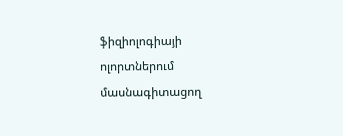ֆիզիոլոգիայի ոլորտներում մասնագիտացող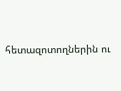հետազոտողներին ու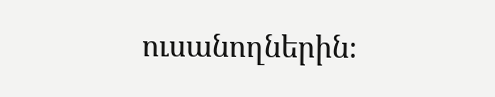ուսանողներին։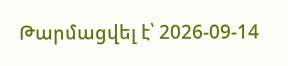Թարմացվել է՝ 2026-09-14